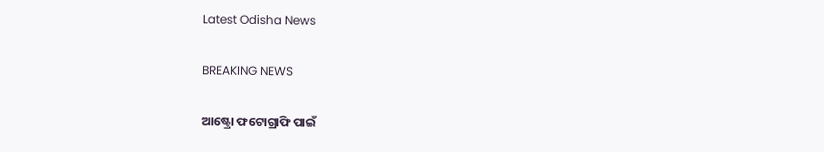Latest Odisha News

BREAKING NEWS

ଆଷ୍ଟ୍ରୋ ଫଟୋଗ୍ରାଫି ପାଇଁ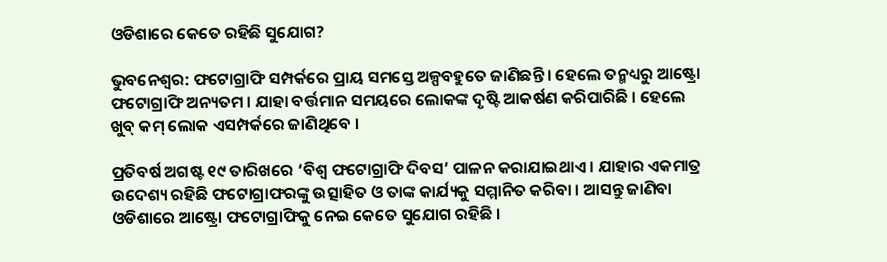ଓଡିଶାରେ କେତେ ରହିଛି ସୁଯୋଗ?

ଭୁବନେଶ୍ୱର: ଫଟୋଗ୍ରାଫି ସମ୍ପର୍କରେ ପ୍ରାୟ ସମସ୍ତେ ଅଳ୍ପବହୁତେ ଜାଣିଛନ୍ତି । ହେଲେ ତନ୍ମଧ୍ୟରୁ ଆଷ୍ଟ୍ରୋ ଫଟୋଗ୍ରାଫି ଅନ୍ୟତମ । ଯାହା ବର୍ତ୍ତମାନ ସମୟରେ ଲୋକଙ୍କ ଦୃଷ୍ଟି ଆକର୍ଷଣ କରିପାରିଛି । ହେଲେ ଖୁବ୍ କମ୍ ଲୋକ ଏସମ୍ପର୍କରେ ଜାଣିଥିବେ ।

ପ୍ରତିବର୍ଷ ଅଗଷ୍ଟ ୧୯ ତାରିଖରେ ‘ବିଶ୍ୱ ଫଟୋଗ୍ରାଫି ଦିବସ’ ପାଳନ କରାଯାଇଥାଏ । ଯାହାର ଏକମାତ୍ର ଉଦେଶ୍ୟ ରହିଛି ଫଟୋଗ୍ରାଫରଙ୍କୁ ଉତ୍ସାହିତ ଓ ତାଙ୍କ କାର୍ଯ୍ୟକୁ ସମ୍ମାନିତ କରିବା । ଆସନ୍ତୁ ଜାଣିବା ଓଡିଶାରେ ଆଷ୍ଟ୍ରୋ ଫଟୋଗ୍ରାଫିକୁ ନେଇ କେତେ ସୁଯୋଗ ରହିଛି ।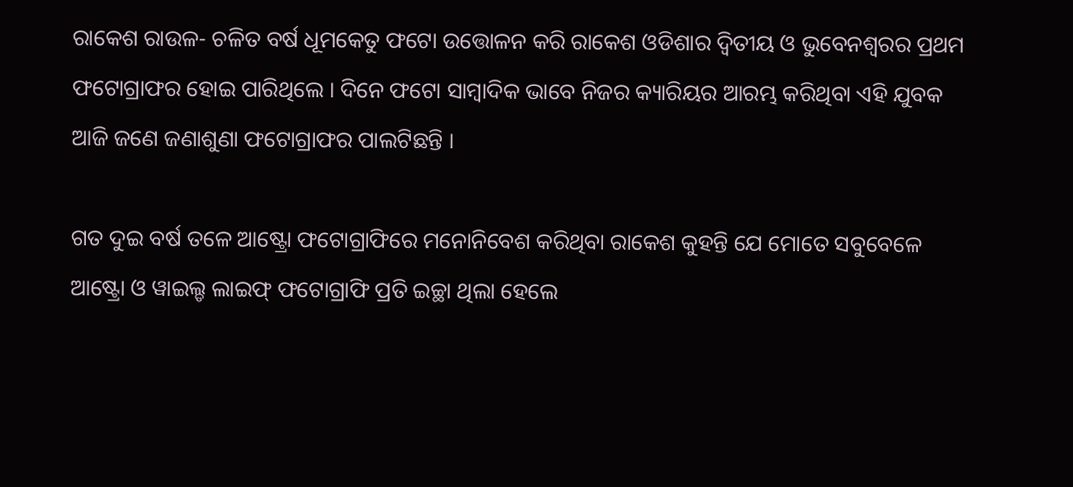ରାକେଶ ରାଉଳ- ଚଳିତ ବର୍ଷ ଧୂମକେତୁ ଫଟୋ ଉତ୍ତୋଳନ କରି ରାକେଶ ଓଡିଶାର ଦ୍ୱିତୀୟ ଓ ଭୁବେନଶ୍ୱରର ପ୍ରଥମ ଫଟୋଗ୍ରାଫର ହୋଇ ପାରିଥିଲେ । ଦିନେ ଫଟୋ ସାମ୍ବାଦିକ ଭାବେ ନିଜର କ୍ୟାରିୟର ଆରମ୍ଭ କରିଥିବା ଏହି ଯୁବକ ଆଜି ଜଣେ ଜଣାଶୁଣା ଫଟୋଗ୍ରାଫର ପାଲଟିଛନ୍ତି ।

ଗତ ଦୁଇ ବର୍ଷ ତଳେ ଆଷ୍ଟ୍ରୋ ଫଟୋଗ୍ରାଫିରେ ମନୋନିବେଶ କରିଥିବା ରାକେଶ କୁହନ୍ତି ଯେ ମୋତେ ସବୁବେଳେ ଆଷ୍ଟ୍ରୋ ଓ ୱାଇଲ୍ଡ ଲାଇଫ୍ ଫଟୋଗ୍ରାଫି ପ୍ରତି ଇଚ୍ଛା ଥିଲା ହେଲେ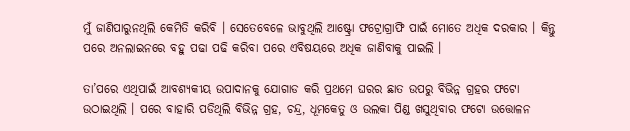ମୁଁ ଜାଣିପାରୁନଥିଲି କେମିତି କରିବି । ସେତେବେଳେ ଭାବୁଥିଲି ଆଷ୍ଟ୍ରୋ ଫଟ୍ରୋଗ୍ରାଫି ପାଇଁ ମୋତେ ଅଧିକ ଦରକାର । କିନ୍ତୁ ପରେ ଅନଲାଇନରେ ବହୁ ପଢା ପଢି କରିବା ପରେ ଏବିଷୟରେ ଅଧିକ ଜାଣିବାକୁ ପାଇଲି ।

ତା’ପରେ ଏଥିପାଇଁ ଆବଶ୍ୟକୀୟ ଉପାଦାନକୁ ଯୋଗାଡ କରି ପ୍ରଥମେ ଘରର ଛାତ ଉପରୁ ବିଭିନ୍ନ ଗ୍ରହର ଫଟୋ ଉଠାଇଥିଲି । ପରେ ବାହାରି ପଡିଥିଲି ବିଭିନ୍ନ ଗ୍ରହ, ଚନ୍ଦ୍ର, ଧୂମକେତୁ ଓ ଉଲକା ପିଣ୍ଡ ଖସୁଥିବାର ଫଟୋ ଉତ୍ତୋଳନ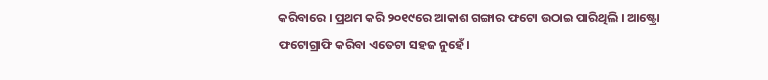କରିବାରେ । ପ୍ରଥମ କରି ୨୦୧୯ରେ ଆକାଶ ଗଙ୍ଗାର ଫଟୋ ଉଠାଇ ପାରିଥିଲି । ଆଷ୍ଟ୍ରୋ ଫଟୋଗ୍ରାଫି କରିବା ଏତେଟା ସହଜ ନୁହେଁ।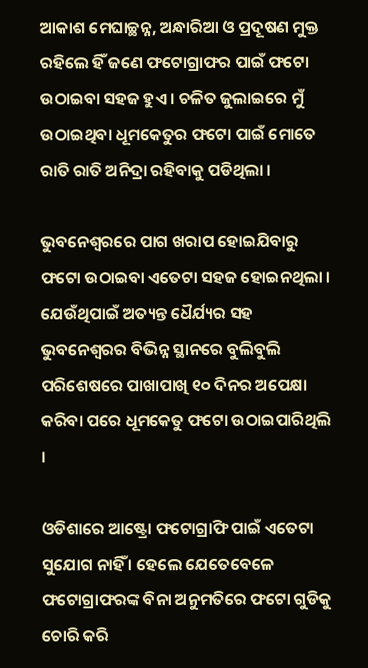ଆକାଶ ମେଘାଚ୍ଛନ୍ନ, ଅନ୍ଧାରିଆ ଓ ପ୍ରଦୂଷଣ ମୁକ୍ତ ରହିଲେ ହିଁ ଜଣେ ଫଟୋଗ୍ରାଫର ପାଇଁ ଫଟୋ ଉଠାଇବା ସହଜ ହୁଏ । ଚଳିତ ଜୁଲାଇରେ ମୁଁ ଉଠାଇଥିବା ଧୂମକେତୁର ଫଟୋ ପାଇଁ ମୋତେ ରାତି ରାତି ଅନିଦ୍ରା ରହିବାକୁ ପଡିଥିଲା ।

ଭୁବନେଶ୍ୱରରେ ପାଗ ଖରାପ ହୋଇଯିବାରୁ ଫଟୋ ଉଠାଇବା ଏତେଟା ସହଜ ହୋଇନଥିଲା । ଯେଉଁଥିପାଇଁ ଅତ୍ୟନ୍ତ ଧୈର୍ଯ୍ୟର ସହ ଭୁବନେଶ୍ୱରର ବିଭିନ୍ନ ସ୍ଥାନରେ ବୁଲିବୁଲି ପରିଶେଷରେ ପାଖାପାଖି ୧୦ ଦିନର ଅପେକ୍ଷା କରିବା ପରେ ଧୂମକେତୁ ଫଟୋ ଉଠାଇପାରିଥିଲି ।

ଓଡିଶାରେ ଆଷ୍ଟ୍ରୋ ଫଟୋଗ୍ରାଫି ପାଇଁ ଏତେଟା ସୁଯୋଗ ନାହିଁ । ହେଲେ ଯେତେବେଳେ ଫଟୋଗ୍ରାଫରଙ୍କ ବିନା ଅନୁମତିରେ ଫଟୋ ଗୁଡିକୁ ଚୋରି କରି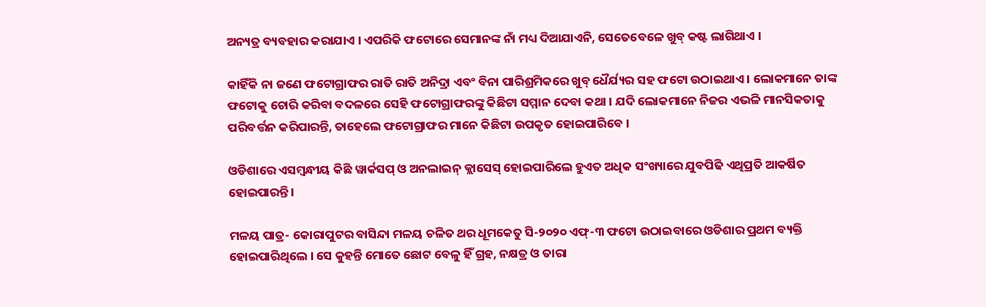ଅନ୍ୟତ୍ର ବ୍ୟବହାର କରାଯାଏ । ଏପରିକି ଫଟୋରେ ସେମାନଙ୍କ ନାଁ ମଧ୍ୟ ଦିଆଯାଏନି, ସେତେବେଳେ ଖୁବ୍ କଷ୍ଟ ଲାଗିଥାଏ ।

କାହିଁକି ନା ଜଣେ ଫଟୋଗ୍ରାଫର ରାତି ରାତି ଅନିଦ୍ରା ଏବଂ ବିନା ପାରିଶ୍ରମିକରେ ଖୁବ୍ ଧୈର୍ଯ୍ୟର ସହ ଫଟୋ ଉଠାଇଥାଏ । ଲୋକମାନେ ତାଙ୍କ ଫଟୋକୁ ଚୋରି କରିବା ବଦଳରେ ସେହି ଫଟୋଗ୍ରାଫରଙ୍କୁ କିଛିଟା ସମ୍ମାନ ଦେବା କଥା । ଯଦି ଲୋକମାନେ ନିଜର ଏଭଳି ମାନସିକତାକୁ ପରିବର୍ତ୍ତନ କରିପାରନ୍ତି, ତାହେଲେ ଫଟୋଗ୍ରାଫର ମାନେ କିଛିଟା ଉପକୃତ ହୋଇପାରିବେ ।

ଓଡିଶାରେ ଏସମ୍ବନ୍ଧୀୟ କିଛି ୱାର୍କସପ୍ ଓ ଅନଲାଇନ୍ କ୍ଲାସେସ୍ ହୋଇପାରିଲେ ହୁଏତ ଅଧିକ ସଂଖ୍ୟାରେ ଯୁବପିଢି ଏଥିପ୍ରତି ଆକର୍ଷିତ ହୋଇପାରନ୍ତି ।

ମଳୟ ପାତ୍ର- କୋରାପୁଟର ବାସିନ୍ଦା ମଳୟ ଚଳିତ ଥର ଧୂମକେତୁ ସି-୨୦୨୦ ଏଫ୍-୩ ଫଟୋ ଉଠାଇବାରେ ଓଡିଶାର ପ୍ରଥମ ବ୍ୟକ୍ତି ହୋଇପାରିଥିଲେ । ସେ କୁହନ୍ତି ମୋତେ ଛୋଟ ବେଳୁ ହିଁ ଗ୍ରହ, ନକ୍ଷତ୍ର ଓ ତାରା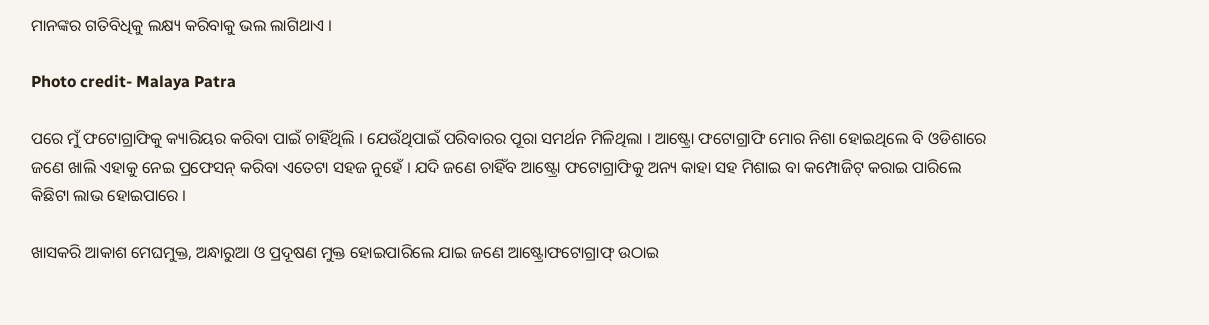ମାନଙ୍କର ଗତିବିଧିକୁ ଲକ୍ଷ୍ୟ କରିବାକୁ ଭଲ ଲାଗିଥାଏ ।

Photo credit- Malaya Patra

ପରେ ମୁଁ ଫଟୋଗ୍ରାଫିକୁ କ୍ୟାରିୟର କରିବା ପାଇଁ ଚାହିଁଥିଲି । ଯେଉଁଥିପାଇଁ ପରିବାରର ପୂରା ସମର୍ଥନ ମିଳିଥିଲା । ଆଷ୍ଟ୍ରୋ ଫଟୋଗ୍ରାଫି ମୋର ନିଶା ହୋଇଥିଲେ ବି ଓଡିଶାରେ ଜଣେ ଖାଲି ଏହାକୁ ନେଇ ପ୍ରଫେସନ୍ କରିବା ଏତେଟା ସହଜ ନୁହେଁ । ଯଦି ଜଣେ ଚାହିଁବ ଆଷ୍ଟ୍ରୋ ଫଟୋଗ୍ରାଫିକୁ ଅନ୍ୟ କାହା ସହ ମିଶାଇ ବା କମ୍ପୋଜିଟ୍ କରାଇ ପାରିଲେ କିଛିଟା ଲାଭ ହୋଇପାରେ ।

ଖାସକରି ଆକାଶ ମେଘମୁକ୍ତ, ଅନ୍ଧାରୁଆ ଓ ପ୍ରଦୂଷଣ ମୁକ୍ତ ହୋଇପାରିଲେ ଯାଇ ଜଣେ ଆଷ୍ଟ୍ରୋଫଟୋଗ୍ରାଫ୍ ଉଠାଇ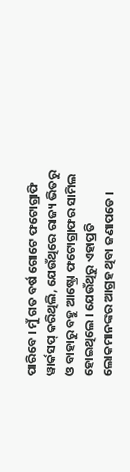ପାରିବେ । ମୁଁ ଗତ ବର୍ଷ ଗୋଟେ ଫଟୋଗ୍ରାଫି ୱାର୍କସପ୍ କରିଥିଲି, ଯେଉଁଥିରେ ରାଜ୍ୟ ଭିତରୁ ଓ ବାହାରୁ ବହୁ ଆଷ୍ଟ୍ରୋ ଫଟୋଗ୍ରାଫର ସାମିଲ ହୋଇଥିଲେ । ଯେଉଁଥିରୁ ଏହାପ୍ରତି ଲୋକମାନଙ୍କର ଆଗ୍ରହ ଥିବା ଜଣାପଡେ ।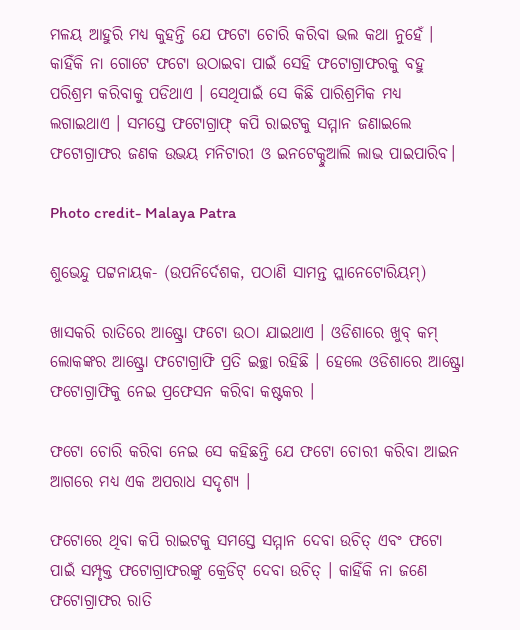ମଳୟ ଆହୁରି ମଧ୍ୟ କୁହନ୍ତି ଯେ ଫଟୋ ଚୋରି କରିବା ଭଲ କଥା ନୁହେଁ । କାହିଁକି ନା ଗୋଟେ ଫଟୋ ଉଠାଇବା ପାଇଁ ସେହି ଫଟୋଗ୍ରାଫରକୁ ବହୁ ପରିଶ୍ରମ କରିବାକୁ ପଡିଥାଏ । ସେଥିପାଇଁ ସେ କିଛି ପାରିଶ୍ରମିକ ମଧ୍ୟ ଲଗାଇଥାଏ । ସମସ୍ତେ ଫଟୋଗ୍ରାଫ୍ କପି ରାଇଟକୁ ସମ୍ମାନ ଜଣାଇଲେ ଫଟୋଗ୍ରାଫର ଜଣକ ଉଭୟ ମନିଟାରୀ ଓ ଇନଟେକ୍ଚୁଆଲି ଲାଭ ପାଇପାରିବ।

Photo credit- Malaya Patra

ଶୁଭେନ୍ଦୁ ପଟ୍ଟନାୟକ- (ଉପନିର୍ଦେଶକ, ପଠାଣି ସାମନ୍ତ ପ୍ଲାନେଟୋରିୟମ୍)

ଖାସକରି ରାତିରେ ଆଷ୍ଟ୍ରୋ ଫଟୋ ଉଠା ଯାଇଥାଏ । ଓଡିଶାରେ ଖୁବ୍ କମ୍ ଲୋକଙ୍କର ଆଷ୍ଟ୍ରୋ ଫଟୋଗ୍ରାଫି ପ୍ରତି ଇଚ୍ଛା ରହିଛି । ହେଲେ ଓଡିଶାରେ ଆଷ୍ଟ୍ରୋ ଫଟୋଗ୍ରାଫିକୁ ନେଇ ପ୍ରଫେସନ କରିବା କଷ୍ଟକର ।

ଫଟୋ ଚୋରି କରିବା ନେଇ ସେ କହିଛନ୍ତି ଯେ ଫଟୋ ଚୋରୀ କରିବା ଆଇନ ଆଗରେ ମଧ୍ୟ ଏକ ଅପରାଧ ସଦୃଶ୍ୟ ।

ଫଟୋରେ ଥିବା କପି ରାଇଟକୁ ସମସ୍ତେ ସମ୍ମାନ ଦେବା ଉଚିତ୍ ଏବଂ ଫଟୋ ପାଇଁ ସମ୍ପୃକ୍ତ ଫଟୋଗ୍ରାଫରଙ୍କୁ କ୍ରେଡିଟ୍ ଦେବା ଉଚିତ୍ । କାହିଁକି ନା ଜଣେ ଫଟୋଗ୍ରାଫର ରାତି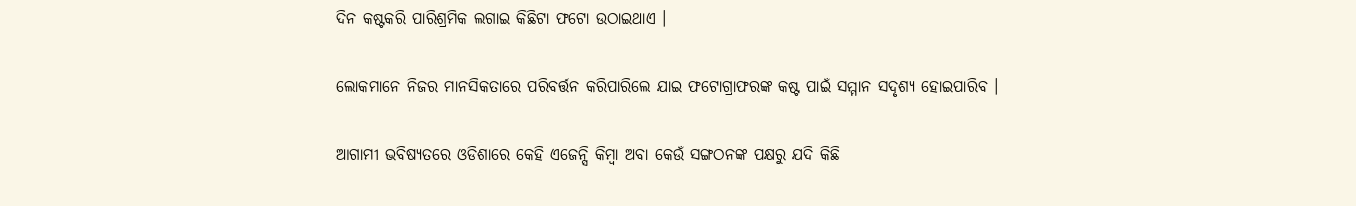ଦିନ କଷ୍ଟକରି ପାରିଶ୍ରମିକ ଲଗାଇ କିଛିଟା ଫଟୋ ଉଠାଇଥାଏ ।

ଲୋକମାନେ ନିଜର ମାନସିକତାରେ ପରିବର୍ତ୍ତନ କରିପାରିଲେ ଯାଇ ଫଟୋଗ୍ରାଫରଙ୍କ କଷ୍ଟ ପାଇଁ ସମ୍ମାନ ସଦୃଶ୍ୟ ହୋଇପାରିବ ।

ଆଗାମୀ ଭବିଷ୍ୟତରେ ଓଡିଶାରେ କେହି ଏଜେନ୍ସି କିମ୍ବା ଅବା କେଉଁ ସଙ୍ଗଠନଙ୍କ ପକ୍ଷରୁ ଯଦି କିଛି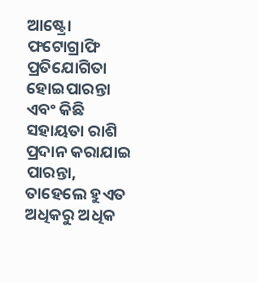ଆଷ୍ଟ୍ରୋ ଫଟୋଗ୍ରାଫି ପ୍ରତିଯୋଗିତା ହୋଇପାରନ୍ତା ଏବଂ କିଛି ସହାୟତା ରାଶି ପ୍ରଦାନ କରାଯାଇ ପାରନ୍ତା, ତାହେଲେ ହୁଏତ ଅଧିକରୁ ଅଧିକ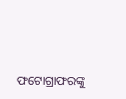ଫଟୋଗ୍ରାଫରଙ୍କୁ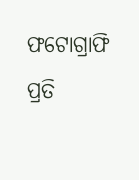ଫଟୋଗ୍ରାଫି ପ୍ରତି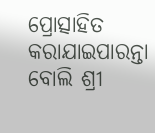ପ୍ରୋତ୍ସାହିତ କରାଯାଇପାରନ୍ତା ବୋଲି ଶ୍ରୀ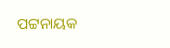ପଟ୍ଟନାୟକ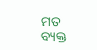ମତ ବ୍ୟକ୍ତ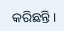କରିଛନ୍ତି।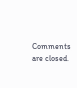Comments are closed.